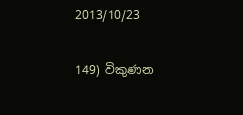2013/10/23

149) විකුණන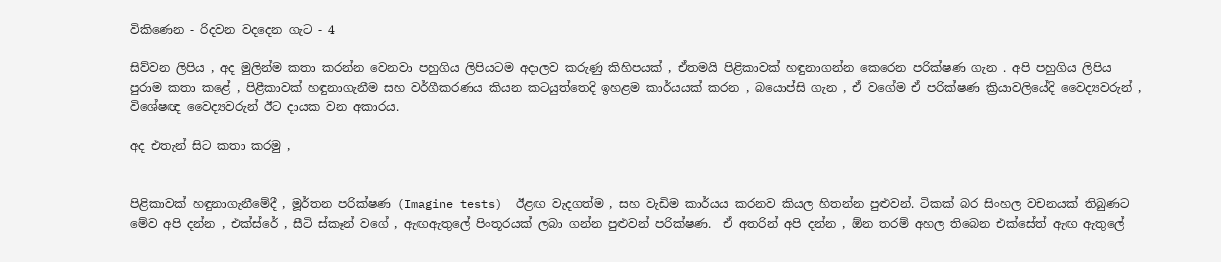විකිණෙන - රිදවන වදදෙන ගැට - 4

සිව්වන ලිපිය , අද මුලින්ම කතා කරන්න වෙනවා පහුගිය ලිපියටම අදාලව කරුණු කිහිපයක් , ඒතමයි පිළිකාවක් හඳුනාගන්න කෙරෙන පරික්ෂණ ගැන . අපි පහුගිය ලිපිය පුරාම කතා කළේ , පිළීකාවක් හඳුනාගැනීම සහ වර්ගීකරණය කියන කටයුත්තෙදි ඉහළම කාර්යයක් කරන , බයොප්සි ගැන , ඒ වගේම ඒ පරික්ෂණ ක්‍රියාවලියේදි වෛද්‍යවරුන් , විශේෂඥ වෛද්‍යවරුන් ඊට දායක වන අකාරය.

අද එතැන් සිට කතා කරමු ,


පිළිකාවක් හඳුනාගැනීමේදී , මූර්තන පරික්ෂණ (Imagine tests)  ඊළඟ වැදගත්ම , සහ වැඩිම කාර්යය කරනව කියල හිතන්න පුළුවන්. ටිකක් බර සිංහල වචනයක් තිබුණට මේව අපි දන්න , එක්ස්රේ , සීටි ස්කෑන් වගේ , ඇඟඇතුලේ පිංතූරයක් ලබා ගන්න පුළුවන් පරික්ෂණ.  ඒ අතරින් අපි දන්න , ඕන තරම් අහල තිබෙන එක්සේත් ඇඟ ඇතුලේ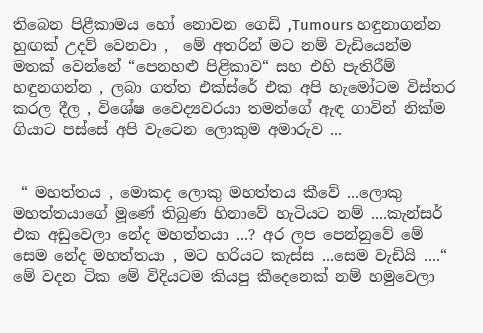තිබෙන පිළීකාමය හෝ නොවන ගෙඩි ,Tumours හඳුනාගන්න හුඟක් උදව් වෙනවා ,  මේ අතරින් මට නම් වැඩියෙන්ම මතක් වෙන්නේ “පෙනහළු පිළිකාව“ සහ එහි පැතිරීම් හඳුනගන්න , ලබා ගත්ත එක්ස්රේ එක අපි හැමෝටම විස්තර කරල දීල , විශේෂ වෛද්‍යවරයා තමන්ගේ ඇඳ ගාවින් නික්ම ගියාට පස්සේ අපි වැටෙන ලොකුම අමාරුව ...


 “ මහත්තය , මොකද ලොකු මහත්තය කීවේ ...ලොකු මහත්තයාගේ මූණේ තිබුණ හිනාවේ හැටියට නම් ....කැන්සර් එක අඩුවෙලා නේද මහත්තයා ...? අර ලප පෙන්නුවේ මේ සෙම නේද මහත්තයා , මට හරියට කැස්ස ...සෙම වැඩියි ....“ මේ වදන ටික මේ විදියටම කියපු කීදෙනෙක් නම් හමුවෙලා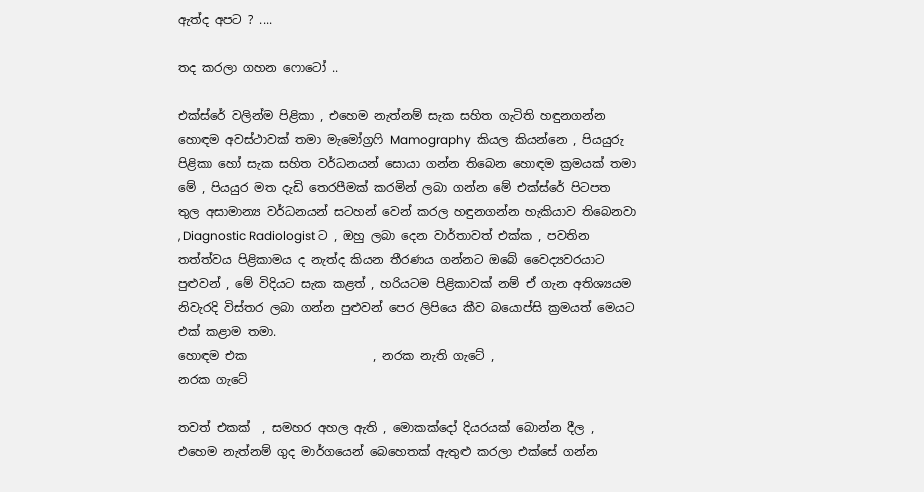ඇත්ද අපට ? ....

තද කරලා ගහන ෆොටෝ ..

එක්ස්රේ වලින්ම පිළිකා , එහෙම නැත්නම් සැක සහිත ගැටිති හඳුනගන්න හොඳම අවස්ථාවක් තමා මැමෝග්‍රෆි Mamography  කියල කියන්නෙ , පියයුරු පිළිකා හෝ සැක සහිත වර්ධනයන් සොයා ගන්න තිබෙන හොඳම ක්‍රමයක් තමා මේ , පියයුර මත දැඩි තෙරපීමක් කරමින් ලබා ගන්න මේ එක්ස්රේ පිටපත තුල අසාමාන්‍ය වර්ධනයන් සටහන් වෙන් කරල හඳුනගන්න හැකියාව තිබෙනවා , Diagnostic Radiologist ට , ඔහු ලබා දෙන වාර්තාවත් එක්ක , පවතින තත්ත්වය පිළිකාමය ද නැත්ද කියන තීරණය ගන්නට ඔබේ වෛද්‍යවරයාට පුළුවන් , මේ විදියට සැක කළත් , හරියටම පිළිකාවක් නම් ඒ ගැන අතිශ්‍යයම නිවැරදි විස්තර ලබා ගන්න පුළුවන් පෙර ලිපියෙ කීව බයොප්සි ක්‍රමයත් මෙයට එක් කළාම තමා.
හොඳම එක                     , නරක නැති ගැටේ ,                      නරක ගැටේ

තවත් එකක්  , සමහර අහල ඇති , මොකක්දෝ දියරයක් බොන්න දීල , එහෙම නැත්නම් ගුද මාර්ගයෙන් බෙහෙතක් ඇතුළු කරලා එක්සේ ගන්න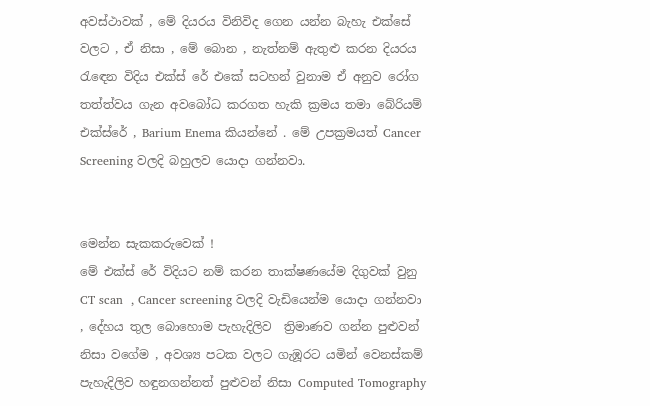අවස්ථාවක් , මේ දියරය විනිවිද ගෙන යන්න බැහැ එක්සේ වලට , ඒ නිසා , මේ බොන , නැත්නම් ඇතුළු කරන දියරය රැඳෙන විදිය එක්ස් රේ එකේ සටහන් වුනාම ඒ අනුව රෝග තත්ත්වය ගැන අවබෝධ කරගත හැකි ක්‍රමය තමා බේරියම් එක්ස්රේ , Barium Enema කියන්නේ . මේ උපක්‍රමයත් Cancer Screening වලදි බහුලව යොදා ගන්නවා.


මෙන්න සැකකරුවෙක් !
මේ එක්ස් රේ විදියට නම් කරන තාක්ෂණයේම දිගුවක් වුනු CT scan  , Cancer screening වලදි වැඩියෙන්ම යොදා ගන්නවා , දේහය තුල බොහොම පැහැදිලිව  ත්‍රිමාණව ගන්න පුළුවන් නිසා වගේම , අවශ්‍ය පටක වලට ගැඹූරට යමින් වෙනස්කම් පැහැදිලිව හඳුනගන්නත් පුළුවන් නිසා Computed Tomography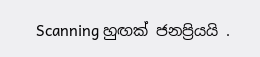Scanning හුඟක් ජනප්‍රියයි .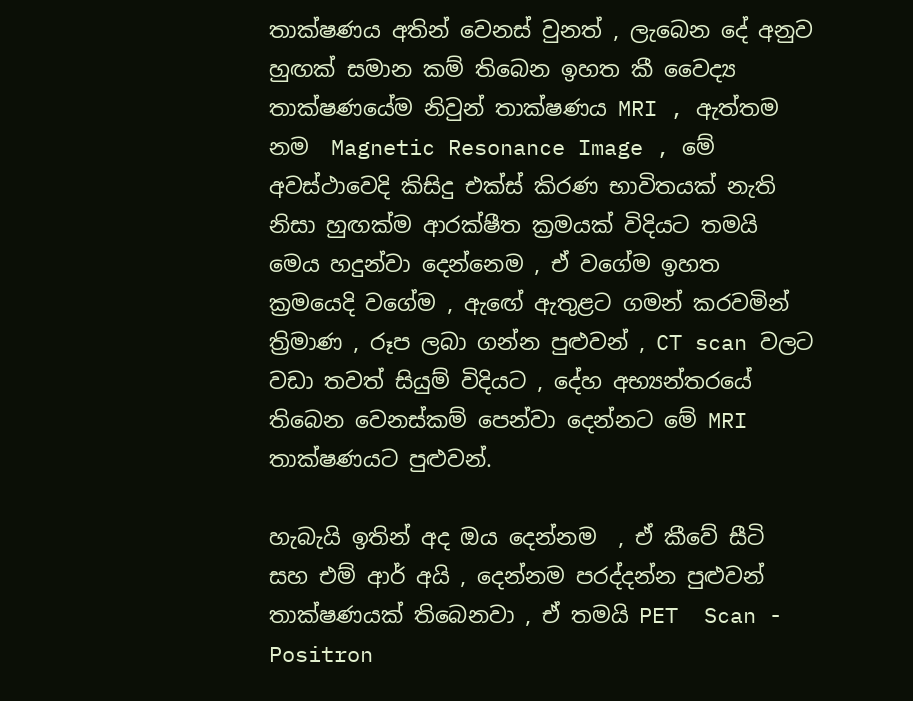තාක්ෂණය අතින් වෙනස් වුනත් , ලැබෙන දේ අනුව හුඟක් සමාන කම් තිබෙන ඉහත කී වෛද්‍ය තාක්ෂණයේම නිවුන් තාක්ෂණය MRI , ඇත්තම නම  Magnetic Resonance Image , මේ අවස්ථාවෙදි කිසිදු එක්ස් කිරණ භාවිතයක් නැති නිසා හුඟක්ම ආරක්ෂීත ක්‍රමයක් විදියට තමයි මෙය හදුන්වා දෙන්නෙම , ඒ වගේම ඉහත ක්‍රමයෙදි වගේම , ඇඟේ ඇතුළට ගමන් කරවමින් ත්‍රිමාණ , රූප ලබා ගන්න පුළුවන් , CT scan වලට වඩා තවත් සියුම් විදියට , දේහ අභ්‍යන්තරයේ තිබෙන වෙනස්කම් පෙන්වා දෙන්නට මේ MRI තාක්ෂණයට පුළුවන්.

හැබැයි ඉතින් අද ඔය දෙන්නම  , ඒ කීවේ සීටි සහ එම් ආර් අයි , දෙන්නම පරද්දන්න පුළුවන් තාක්ෂණයක් තිබෙනවා , ඒ තමයි PET  Scan - Positron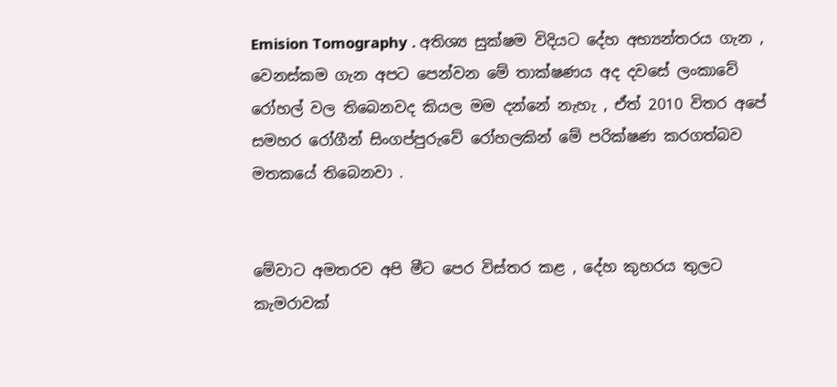Emision Tomography . අතිශ්‍ය සුක්ෂම විදියට දේහ අභ්‍යන්තරය ගැන , වෙනස්කම ගැන අපට පෙන්වන මේ තාක්ෂණය අද දවසේ ලංකාවේ රෝහල් වල තිබෙනවද කියල මම දන්නේ නැහැ , ඒත් 2010 විතර අපේ සමහර රෝගීන් සිංගප්පුරුවේ රෝහලකින් මේ පරික්ෂණ කරගත්බව මතකයේ තිබෙනවා .


මේවාට අමතරව අපි මීට පෙර විස්තර කළ , දේහ කුහරය තුලට කැමරාවක්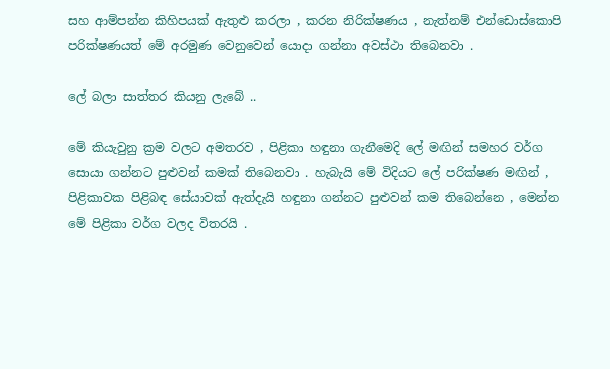සහ ආම්පන්න කිහිපයක් ඇතුළු කරලා , කරන නිරික්ෂණය , නැත්නම් එන්ඩොස්කොපි පරික්ෂණයත් මේ අරමුණ වෙනුවෙන් යොදා ගන්නා අවස්ථා තිබෙනවා .

ලේ බලා සාත්තර කියනු ලැබේ ..

මේ කියැවුනු ක්‍රම වලට අමතරව , පිළිකා හඳුනා ගැනීමෙදි ලේ මඟින් සමහර වර්ග සොයා ගන්නට පුළුවන් කමක් තිබෙනවා . හැබැයි මේ විදියට ලේ පරික්ෂණ මඟින් , පිළිකාවක පිළිබඳ සේයාවක් ඇත්දැයි හඳුනා ගන්නට පුළුවන් කම තිබෙන්නෙ , මෙන්න මේ පිළිකා වර්ග වලද විතරයි .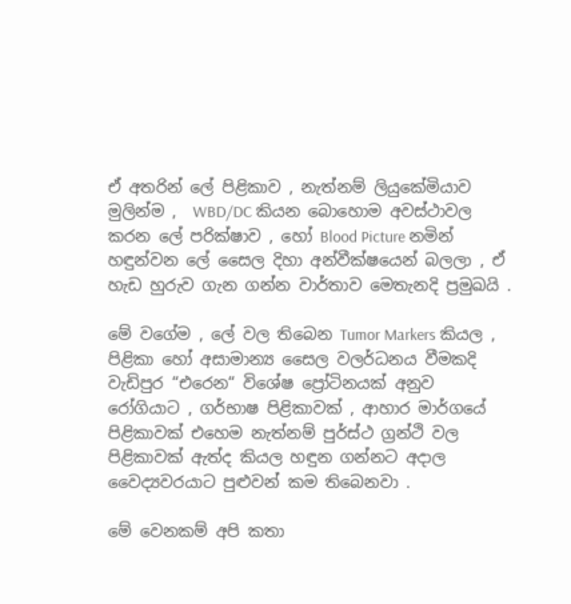ඒ අතරින් ලේ පිළිකාව , නැත්නම් ලියුකේමියාව මුලින්ම ,  WBD/DC කියන බොහොම අවස්ථාවල කරන ලේ පරික්ෂාව , හෝ Blood Picture නමින් හඳුන්වන ලේ සෛල දිහා අන්වීක්ෂයෙන් බලලා , ඒ හැඩ හුරුව ගැන ගන්න වාර්තාව මෙතැනදි ප්‍රමුඛයි .

මේ වගේම , ලේ වල තිබෙන Tumor Markers කියල , පිළිකා හෝ අසාමාන්‍ය සෛල වලර්ධනය වීමකදි වැඩිපුර “එරෙන“ විශේෂ ප්‍රෝටිනයක් අනුව රෝගියාට , ගර්භාෂ පිළිකාවක් , ආහාර මාර්ගයේ පිළිකාවක් එහෙම නැත්නම් පුර්ස්ථ ග්‍රන්ථි වල පිළිකාවක් ඇත්ද කියල හඳුන ගන්නට අදාල වෛද්‍යවරයාට පුළුවන් කම තිබෙනවා .

මේ වෙනකම් අපි කතා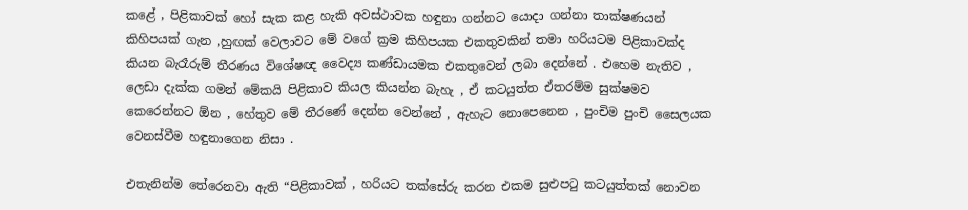කළේ , පිළිකාවක් හෝ සැක කළ හැකි අවස්ථාවක හඳුනා ගන්නට යොදා ගන්නා තාක්ෂණයන් කිහිපයක් ගැන ,හුඟක් වෙලාවට මේ වගේ ක්‍රම කිහිපයක එකතුවකින් තමා හරියටම පිළිකාවක්ද කියන බැරෑරුම් තීරණය විශේෂඥ වෛද්‍ය කණ්ඩායමක එකතුවෙන් ලබා දෙන්නේ . එහෙම නැතිව , ලෙඩා දැක්ක ගමන් මේකයි පිළිකාව කියල කියන්න බැහැ , ඒ කටයුත්ත ඒතරම්ම සුක්ෂමව කෙරෙන්නට ඕන , හේතුව මේ තීරණේ දෙන්න වෙන්නේ , ඇහැට නොපෙනෙන , පුංචිම පුංචි සෛලයක වෙනස්වීම හඳුනාගෙන නිසා .

එතැනින්ම තේරෙනවා ඇති “පිළිකාවක් , හරියට තක්සේරු කරන එකම සුළුපටු කටයුත්තක් නොවන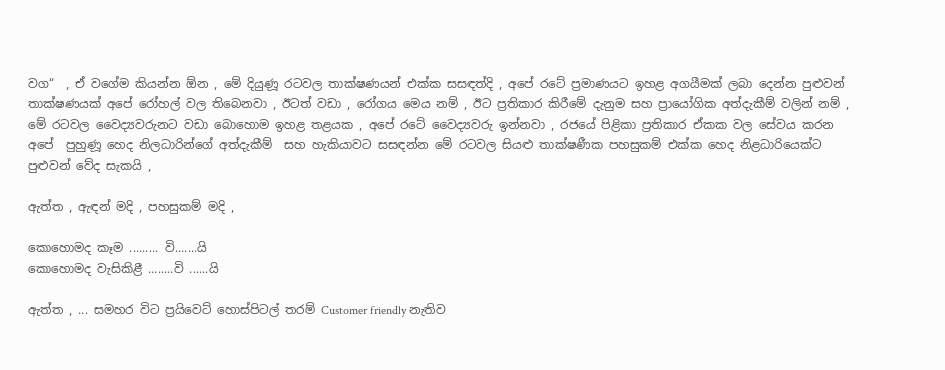වග“  , ඒ වගේම කියන්න ඕන , මේ දියුණූ රටවල තාක්ෂණයන් එක්ක සසඳත්දි , අපේ රටේ ප්‍රමාණයට ඉහළ අගයීමක් ලබා දෙන්න පුළුවන් තාක්ෂණයක් අපේ රෝහල් වල තිබෙනවා , ඊටත් වඩා , රෝගය මෙය නම් , ඊට ප්‍රතිකාර කිරීමේ දැනුම සහ ප්‍රායෝගික අත්දැකීම් වලින් නම් , මේ රටවල වෛද්‍යවරුනට වඩා බොහොම ඉහළ තළයක , අපේ රටේ වෛද්‍යවරු ඉන්නවා , රජයේ පිළිකා ප්‍රතිකාර ඒකක වල සේවය කරන අපේ  පුහුණූ හෙද නිලධාරින්ගේ අත්දැකීම්  සහ හැකියාවට සසඳන්න මේ රටවල සියළු තාක්ෂණීක පහසුකම් එක්ක හෙද නිළධාරියෙක්ට පුළුවන් වේද සැකයි ,

ඇත්ත , ඇඳන් මදි , පහසුකම් මදි ,

කොහොමද කෑම ......... වි.......යි
කොහොමද වැසිකිළී ........වි ......යි

ඇත්ත , ... සමහර විට ප්‍රයිවෙට් හොස්පිටල් තරම් Customer friendly නැතිව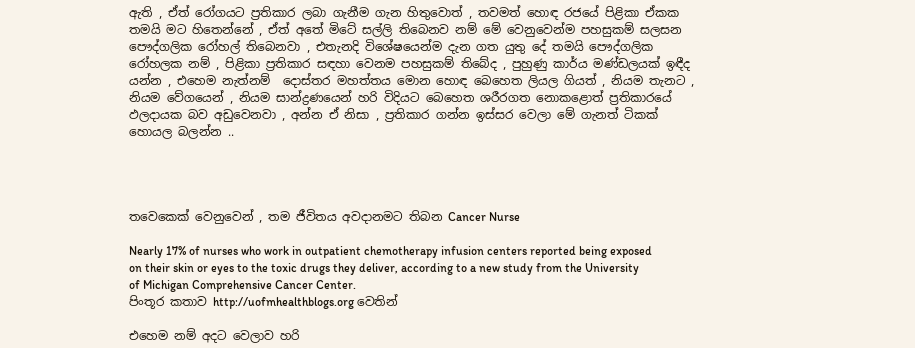ඇති , ඒත් රෝගයට ප්‍රතිකාර ලබා ගැනීම ගැන හිතුවොත් , තවමත් හොඳ රජයේ පිළිකා ඒකක තමයි මට හිතෙන්නේ , ඒත් අතේ මිටේ සල්ලි තිබෙනව නම් මේ වෙනුවෙන්ම පහසුකම් සලසන පෞද්ගලික රෝහල් තිබෙනවා , එතැනදි විශේෂයෙන්ම දැන ගත යුතු දේ තමයි පෞද්ගලික රෝහලක නම් , පිළිකා ප්‍රතිකාර සඳහා වෙනම පහසුකම් තිබේද , පුහුණු කාර්ය මණ්ඩලයක් ඉඳීද යන්න , එහෙම නැත්නම්  දොස්තර මහත්තය මොන හොඳ බෙහෙත ලියල ගියත් , නියම තැනට , නියම වේගයෙන් , නියම සාන්ද්‍රණයෙන් හරි විදියට බෙහෙත ශරීරගත නොකළොත් ප්‍රතිකාරයේ ඵලදායක බව අඩුවෙනවා , අන්න ඒ නිසා , ප්‍රතිකාර ගන්න ඉස්සර වෙලා මේ ගැනත් ටිකක් හොයල බලන්න ..




තවෙකෙක් වෙනුවෙන් , තම ජීවිතය අවදානමට තිබන Cancer Nurse

Nearly 17% of nurses who work in outpatient chemotherapy infusion centers reported being exposed on their skin or eyes to the toxic drugs they deliver, according to a new study from the University of Michigan Comprehensive Cancer Center.
පිංතූර කතාව http://uofmhealthblogs.org වෙතින්

එහෙම නම් අදට වෙලාව හරි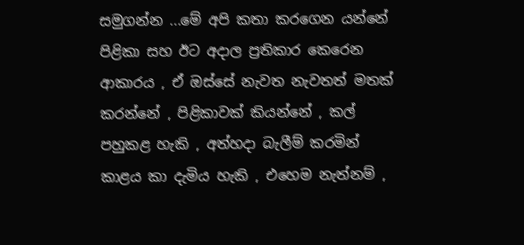සමුගන්න ...මේ අපි කතා කරගෙන යන්නේ පිළිකා සහ ඊට අදාල ප්‍රතිකාර කෙරෙන ආකාරය , ඒ ඔස්සේ නැවත නැවතත් මතක් කරන්නේ , පිළිකාවක් කියන්නේ , කල් පහුකළ හැකි , අත්හදා බැලීම් කරමින් කාළය කා දැමිය හැකි , එහෙම නැත්නම් ,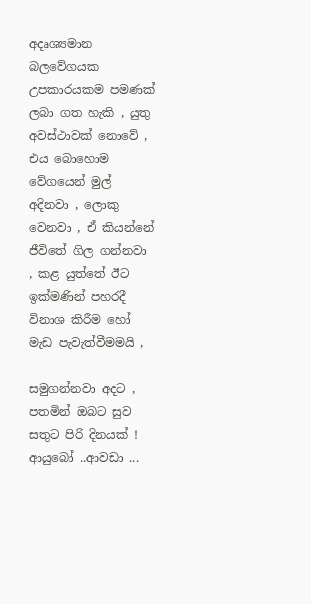අදෘශ්‍යමාන බලවේගයක උපකාරයකම පමණක් ලබා ගත හැකි , යුතු අවස්ථාවක් නොවේ , එය බොහොම වේගයෙන් මුල් අදිනවා , ලොකු වෙනවා , ඒ කියන්නේ ජීවිතේ ගිල ගන්නවා , කළ යුත්තේ ඊට ඉක්මණින් පහරදී විනාශ කිරීම හෝ මැඩ පැවැත්වීමමයි ,

සමුගන්නවා අදට , පතමින් ඔබට සුව සතුට පිරි දිනයක් ! ආයුබෝ ..ආවඩා ...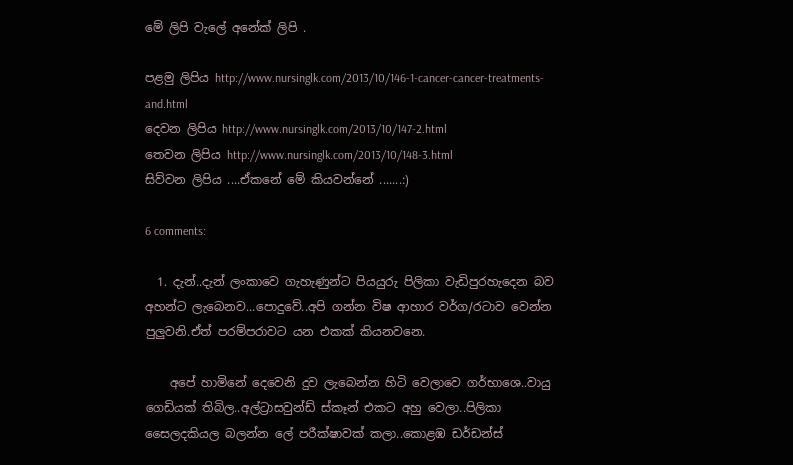මේ ලිපි වැලේ අනේක් ලිපි .

පළමු ලිපිය http://www.nursinglk.com/2013/10/146-1-cancer-cancer-treatments-and.html
දෙවන ලිපිය http://www.nursinglk.com/2013/10/147-2.html
තෙවන ලිපිය http://www.nursinglk.com/2013/10/148-3.html
සිව්වන ලිපිය ....ඒකනේ මේ කියවන්නේ .......:)

6 comments:

  1. දැන්..දැන් ලංකාවෙ ගැහැණුන්ට පියයුරු පිලිකා වැඩිපුරහැදෙන බව අහන්ට ලැබෙනව...පොදුවේ..අපි ගන්න විෂ ආහාර වර්ග/රටාව වෙන්න පුලුවනි.ඒත් පරම්පරාවට යන එකක් කියනවනෙ.

    අපේ හාමිනේ දෙවෙනි දුව ලැබෙන්න හිටි වෙලාවෙ ගර්භාශෙ..වායු ගෙඩියක් තිබිල..අල්ට්‍රාසවුන්ඩ් ස්කෑන් එකට අහු වෙලා..පිලිකා සෛලදකියල බලන්න ලේ පරීක්ෂාවක් කලා..කොළඹ ඩර්ඩන්ස්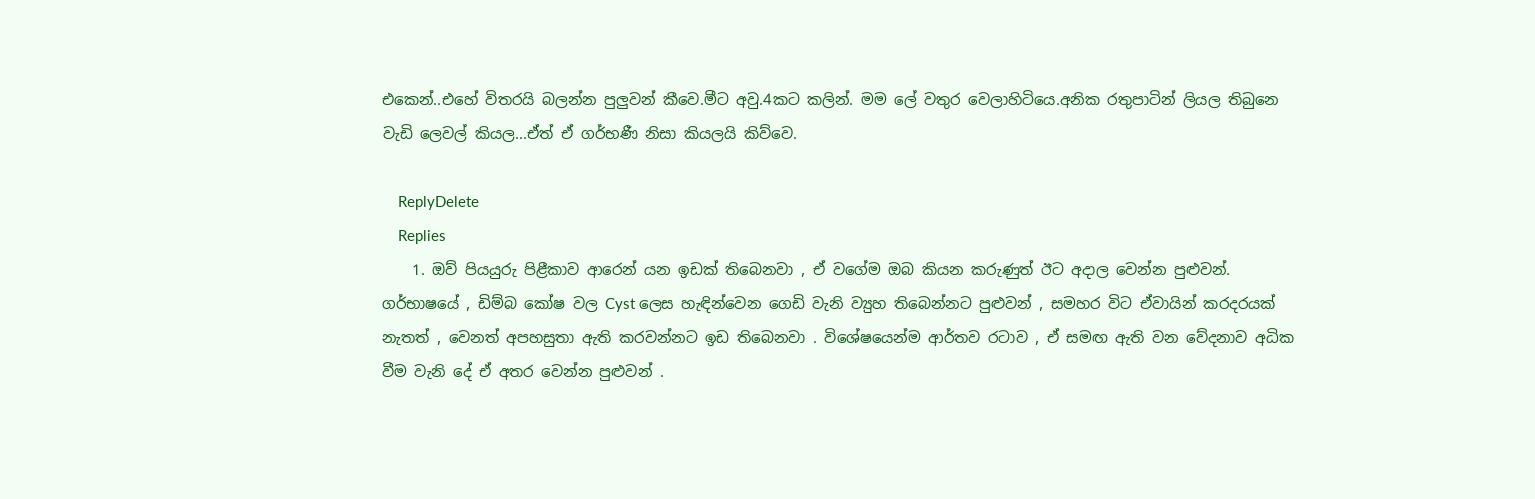එකෙන්..එහේ විතරයි බලන්න පුලුවන් කීවෙ.මීට අවු.4කට කලින්. මම ලේ වතුර වෙලාහිටියෙ.අනික රතුපාටින් ලියල තිබුනෙ වැඩි ලෙවල් කියල...ඒත් ඒ ගර්භණී නිසා කියලයි කිව්වෙ.

    ReplyDelete
    Replies
    1. ඔව් පියයුරු පිළීකාව ආරෙන් යන ඉඩක් තිබෙනවා , ඒ වගේම ඔබ කියන කරුණුත් ඊට අදාල වෙන්න පුළුවන්. ගර්භාෂයේ , ඩිම්බ කෝෂ වල Cyst ලෙස හැඳින්වෙන ගෙඩි වැනි ව්‍යුහ තිබෙන්නට පුළුවන් , සමහර විට ඒවායින් කරදරයක් නැතත් , වෙනත් අපහසුතා ඇති කරවන්නට ඉඩ තිබෙනවා . විශේෂයෙන්ම ආර්තව රටාව , ඒ සමඟ ඇති වන වේදනාව අධික වීම වැනි දේ ඒ අතර වෙන්න පුළුවන් .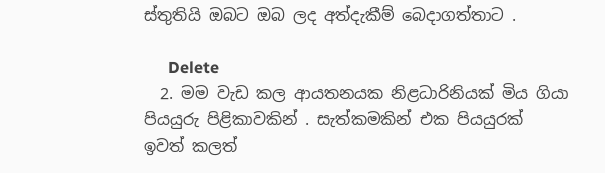ස්තුතියි ඔබට ඔබ ලද අත්දැකීම් බෙදාගත්තාට .

      Delete
  2. මම වැඩ කල ආයතනයක නිළධාරිනියක් මිය ගියා පියයුරු පිළිකාවකින් . සැත්කමකින් එක පියයුරක් ඉවත් කලත්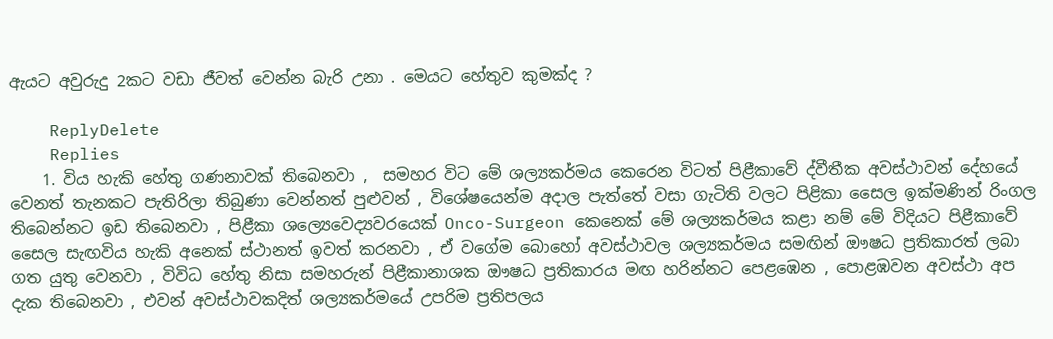ඇයට අවුරුදු 2කට වඩා ජීවත් වෙන්න බැරි උනා . මෙයට හේතුව කුමක්ද ?

    ReplyDelete
    Replies
    1. විය හැකි හේතු ගණනාවක් තිබෙනවා ,  සමහර විට මේ ශල්‍යකර්මය කෙරෙන විටත් පිළීකාවේ ද්වීතීක අවස්ථාවන් දේහයේ වෙනත් තැනකට පැතිරිලා තිබුණා වෙන්නත් පුළුවන් , විශේෂයෙන්ම අදාල පැත්තේ වසා ගැටිති වලට පිළිකා සෛල ඉක්මණින් රිංගල තිබෙන්නට ඉඩ තිබෙනවා , පිළීකා ශල්‍යෙවෙද්‍යවරයෙක් Onco-Surgeon කෙනෙක් මේ ශල්‍යකර්මය කළා නම් මේ විදියට පිළීකාවේ සෛල සැඟවිය හැකි අනෙක් ස්ථානත් ඉවත් කරනවා , ඒ වගේම බොහෝ අවස්ථාවල ශල්‍යකර්මය සමඟින් ඖෂධ ප්‍රතිකාරත් ලබා ගත යුතු වෙනවා , විවිධ හේතු නිසා සමහරුන් පිළීකානාශක ඖෂධ ප්‍රතිකාරය මඟ හරින්නට පෙළඹෙන , පොළඹවන අවස්ථා අප දැක තිබෙනවා , එවන් අවස්ථාවකදිත් ශල්‍යකර්මයේ උපරිම ප්‍රතිපලය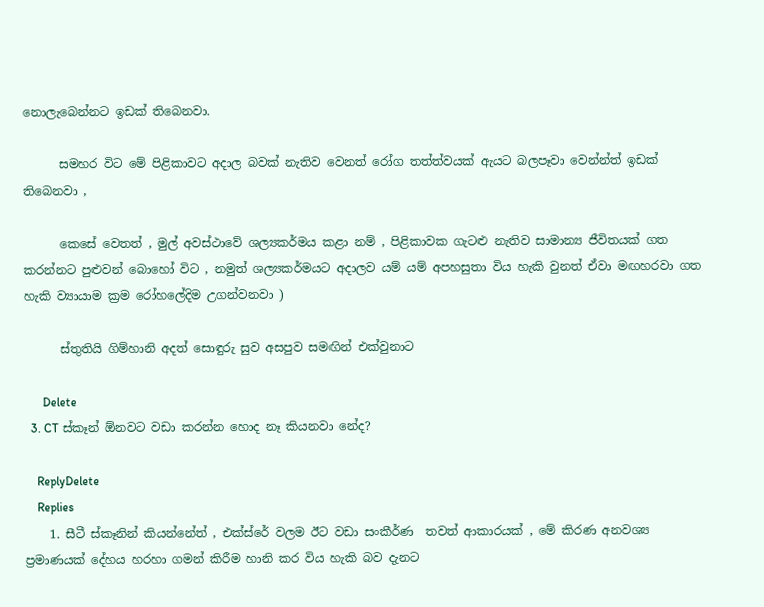නොලැබෙන්නට ඉඩක් තිබෙනවා.

      සමහර විට මේ පිළිකාවට අදාල බවක් නැතිව වෙනත් රෝග තත්ත්වයක් ඇයට බලපෑවා වෙන්න්ත් ඉඩක් තිබෙනවා ,

      කෙසේ වෙතත් , මුල් අවස්ථාවේ ශල්‍යකර්මය කළා නම් , පිළිකාවක ගැටළු නැතිව සාමාන්‍ය ජීවිතයක් ගත කරන්නට පුළුවන් බොහෝ විට , නමුත් ශල්‍යකර්මයට අදාලව යම් යම් අපහසුතා විය හැකි වුනත් ඒවා මඟහරවා ගත හැකි ව්‍යායාම ක්‍රම රෝහලේදිම උගන්වනවා )

      ස්තුතියි ගිම්හානි අදත් සොඳුරු සුව අසපුව සමඟින් එක්වුනාට

      Delete
  3. CT ස්කෑන් ඕනවට වඩා කරන්න හොද නෑ කියනවා නේද?

    ReplyDelete
    Replies
    1. සීටී ස්කෑනින් කියන්නේත් , එක්ස්රේ වලම ඊට වඩා සංකීර්ණ  තවත් ආකාරයක් , මේ කිරණ අනවශ්‍ය ප්‍රමාණයක් දේහය හරහා ගමන් කිරීම හානි කර විය හැකි බව දැනට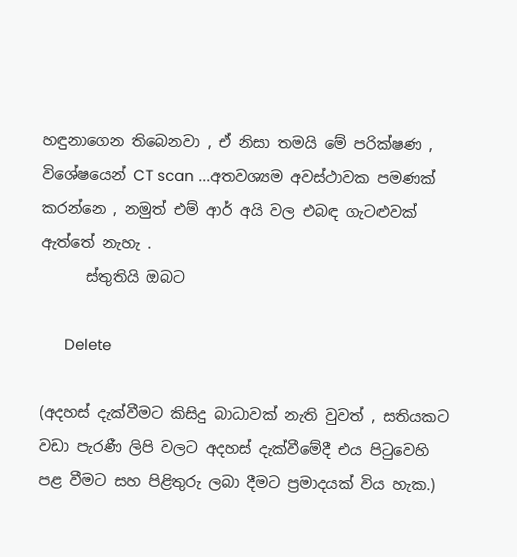හඳුනාගෙන තිබෙනවා , ඒ නිසා තමයි මේ පරික්ෂණ , විශේෂයෙන් CT scan ...අතවශ්‍යම අවස්ථාවක පමණක් කරන්නෙ , නමුත් එම් ආර් අයි වල එබඳ ගැටළුවක් ඇත්තේ නැහැ .
      ස්තුතියි ඔබට

      Delete

(අදහස් දැක්වීමට කිසිදු බාධාවක් නැති වුවත් , සතියකට වඩා පැරණී ලිපි වලට අදහස් දැක්වීමේදී එය පිටුවෙහි පළ වීමට සහ පිළිතුරු ලබා දීමට ප්‍රමාදයක් විය හැක.)